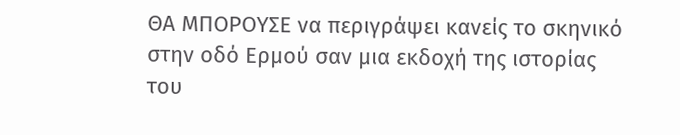ΘΑ ΜΠΟΡΟΥΣΕ να περιγράψει κανείς τo σκηνικό στην οδό Ερμού σαν μια εκδοχή της ιστορίας του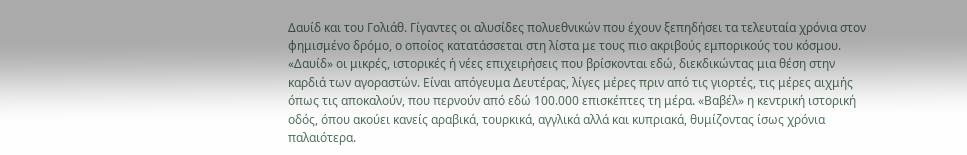Δαυίδ και του Γολιάθ. Γίγαντες οι αλυσίδες πολυεθνικών που έχουν ξεπηδήσει τα τελευταία χρόνια στον φημισμένο δρόμο, ο οποίος κατατάσσεται στη λίστα με τους πιο ακριβούς εμπορικούς του κόσμου. «Δαυίδ» οι μικρές, ιστορικές ή νέες επιχειρήσεις που βρίσκονται εδώ, διεκδικώντας μια θέση στην καρδιά των αγοραστών. Είναι απόγευμα Δευτέρας, λίγες μέρες πριν από τις γιορτές, τις μέρες αιχμής όπως τις αποκαλούν, που περνούν από εδώ 100.000 επισκέπτες τη μέρα. «Βαβέλ» η κεντρική ιστορική οδός, όπου ακούει κανείς αραβικά, τουρκικά, αγγλικά αλλά και κυπριακά, θυμίζοντας ίσως χρόνια παλαιότερα.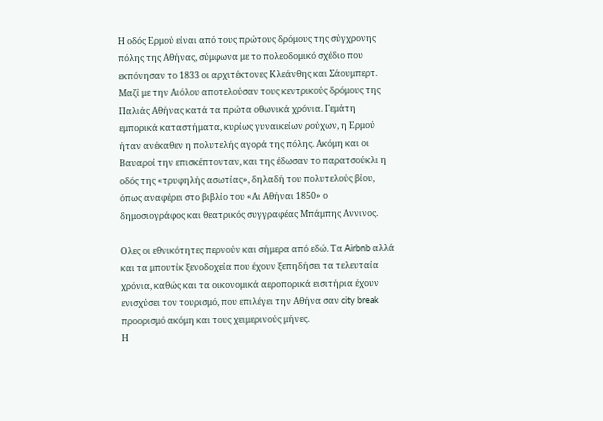Η οδός Ερμού είναι από τους πρώτους δρόμους της σύγχρονης πόλης της Αθήνας, σύμφωνα με το πολεοδομικό σχέδιο που εκπόνησαν το 1833 οι αρχιτέκτονες Κλεάνθης και Σάουμπερτ. Μαζί με την Αιόλου αποτελούσαν τους κεντρικούς δρόμους της Παλιάς Αθήνας κατά τα πρώτα οθωνικά χρόνια. Γεμάτη εμπορικά καταστήματα, κυρίως γυναικείων ρούχων, η Ερμού ήταν ανέκαθεν η πολυτελής αγορά της πόλης. Ακόμη και οι Βαυαροί την επισκέπτονταν, και της έδωσαν το παρατσούκλι η οδός της «τρυφηλής ασωτίας», δηλαδή του πολυτελούς βίου, όπως αναφέρει στο βιβλίο του «Αι Αθήναι 1850» ο δημοσιογράφος και θεατρικός συγγραφέας Μπάμπης Αννινος.

Ολες οι εθνικότητες περνούν και σήμερα από εδώ. Τα Airbnb αλλά και τα μπουτίκ ξενοδοχεία που έχουν ξεπηδήσει τα τελευταία χρόνια, καθώς και τα οικονομικά αεροπορικά εισιτήρια έχουν ενισχύσει τον τουρισμό, που επιλέγει την Αθήνα σαν city break προορισμό ακόμη και τους χειμερινούς μήνες.
Η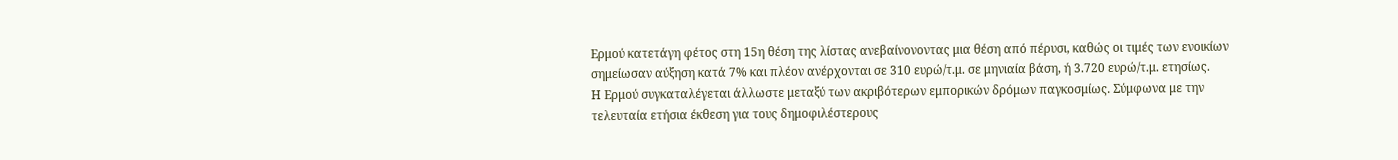Ερμού κατετάγη φέτος στη 15η θέση της λίστας ανεβαίνονοντας μια θέση από πέρυσι, καθώς οι τιμές των ενοικίων σημείωσαν αύξηση κατά 7% και πλέον ανέρχονται σε 310 ευρώ/τ.μ. σε μηνιαία βάση, ή 3.720 ευρώ/τ.μ. ετησίως.
Η Ερμού συγκαταλέγεται άλλωστε μεταξύ των ακριβότερων εμπορικών δρόμων παγκοσμίως. Σύμφωνα με την τελευταία ετήσια έκθεση για τους δημοφιλέστερους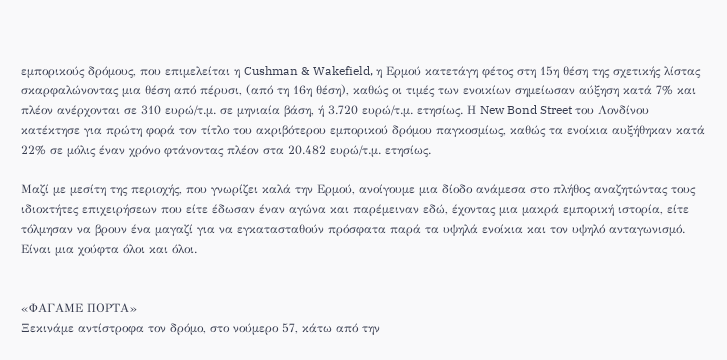εμπορικούς δρόμους, που επιμελείται η Cushman & Wakefield, η Ερμού κατετάγη φέτος στη 15η θέση της σχετικής λίστας σκαρφαλώνοντας μια θέση από πέρυσι, (από τη 16η θέση), καθώς οι τιμές των ενοικίων σημείωσαν αύξηση κατά 7% και πλέον ανέρχονται σε 310 ευρώ/τ.μ. σε μηνιαία βάση, ή 3.720 ευρώ/τ.μ. ετησίως. Η New Bond Street του Λονδίνου κατέκτησε για πρώτη φορά τον τίτλο του ακριβότερου εμπορικού δρόμου παγκοσμίως, καθώς τα ενοίκια αυξήθηκαν κατά 22% σε μόλις έναν χρόνο φτάνοντας πλέον στα 20.482 ευρώ/τ.μ. ετησίως.

Μαζί με μεσίτη της περιοχής, που γνωρίζει καλά την Ερμού, ανοίγουμε μια δίοδο ανάμεσα στο πλήθος αναζητώντας τους ιδιοκτήτες επιχειρήσεων που είτε έδωσαν έναν αγώνα και παρέμειναν εδώ, έχοντας μια μακρά εμπορική ιστορία, είτε τόλμησαν να βρουν ένα μαγαζί για να εγκατασταθούν πρόσφατα παρά τα υψηλά ενοίκια και τον υψηλό ανταγωνισμό. Είναι μια χούφτα όλοι και όλοι.


«ΦΑΓΑΜΕ ΠΟΡΤΑ»
Ξεκινάμε αντίστροφα τον δρόμο, στο νούμερο 57, κάτω από την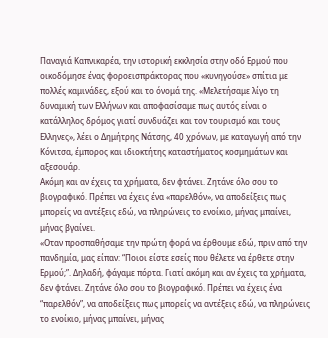Παναγιά Καπνικαρέα, την ιστορική εκκλησία στην οδό Ερμού που οικοδόμησε ένας φοροεισπράκτορας που «κυνηγούσε» σπίτια με πολλές καμινάδες, εξού και το όνομά της. «Μελετήσαμε λίγο τη δυναμική των Ελλήνων και αποφασίσαμε πως αυτός είναι ο κατάλληλος δρόμος γιατί συνδυάζει και τον τουρισμό και τους Ελληνες», λέει ο Δημήτρης Nάτσης, 40 χρόνων, με καταγωγή από την Κόνιτσα, έμπορος και ιδιοκτήτης καταστήματος κοσμημάτων και αξεσουάρ.
Ακόμη και αν έχεις τα χρήματα, δεν φτάνει. Ζητάνε όλο σου το βιογραφικό. Πρέπει να έχεις ένα «παρελθόν», να αποδείξεις πως μπορείς να αντέξεις εδώ, να πληρώνεις το ενοίκιο, μήνας μπαίνει, μήνας βγαίνει.
«Οταν προσπαθήσαμε την πρώτη φορά να έρθουμε εδώ, πριν από την πανδημία, μας είπαν: “Ποιοι είστε εσείς που θέλετε να έρθετε στην Ερμού;”. Δηλαδή, φάγαμε πόρτα. Γιατί ακόμη και αν έχεις τα χρήματα, δεν φτάνει. Ζητάνε όλο σου το βιογραφικό. Πρέπει να έχεις ένα “παρελθόν”, να αποδείξεις πως μπορείς να αντέξεις εδώ, να πληρώνεις το ενοίκιο, μήνας μπαίνει, μήνας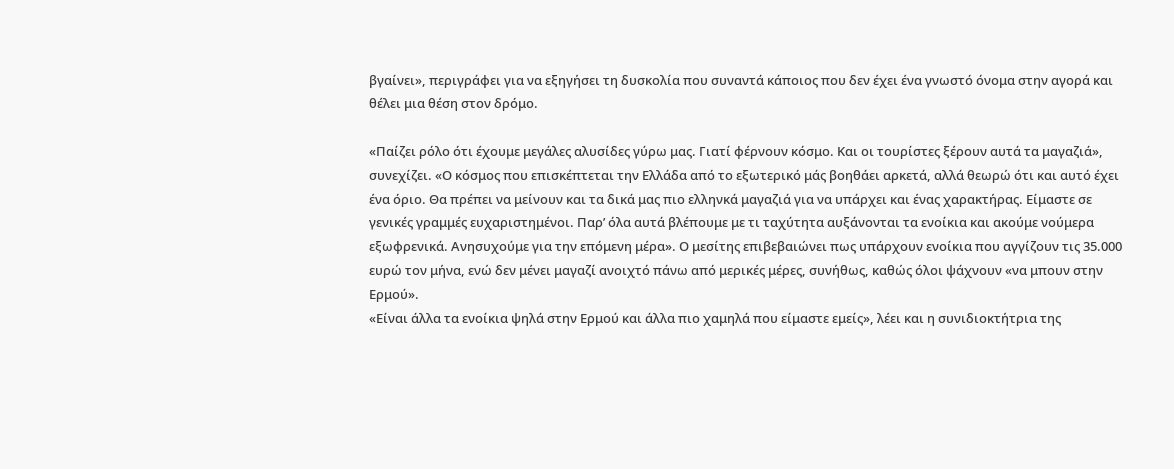βγαίνει», περιγράφει για να εξηγήσει τη δυσκολία που συναντά κάποιος που δεν έχει ένα γνωστό όνομα στην αγορά και θέλει μια θέση στον δρόμο.

«Παίζει ρόλο ότι έχουμε μεγάλες αλυσίδες γύρω μας. Γιατί φέρνουν κόσμο. Και οι τουρίστες ξέρουν αυτά τα μαγαζιά», συνεχίζει. «Ο κόσμος που επισκέπτεται την Ελλάδα από το εξωτερικό μάς βοηθάει αρκετά, αλλά θεωρώ ότι και αυτό έχει ένα όριο. Θα πρέπει να μείνουν και τα δικά μας πιο ελληνκά μαγαζιά για να υπάρχει και ένας χαρακτήρας. Είμαστε σε γενικές γραμμές ευχαριστημένοι. Παρ’ όλα αυτά βλέπουμε με τι ταχύτητα αυξάνονται τα ενοίκια και ακούμε νούμερα εξωφρενικά. Ανησυχούμε για την επόμενη μέρα». Ο μεσίτης επιβεβαιώνει πως υπάρχουν ενοίκια που αγγίζουν τις 35.000 ευρώ τον μήνα, ενώ δεν μένει μαγαζί ανοιχτό πάνω από μερικές μέρες, συνήθως, καθώς όλοι ψάχνουν «να μπουν στην Ερμού».
«Είναι άλλα τα ενοίκια ψηλά στην Ερμού και άλλα πιο χαμηλά που είμαστε εμείς», λέει και η συνιδιοκτήτρια της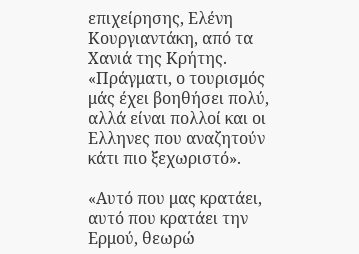επιχείρησης, Ελένη Κουργιαντάκη, από τα Χανιά της Κρήτης. «Πράγματι, ο τουρισμός μάς έχει βοηθήσει πολύ, αλλά είναι πολλοί και οι Ελληνες που αναζητούν κάτι πιο ξεχωριστό».

«Αυτό που μας κρατάει, αυτό που κρατάει την Ερμού, θεωρώ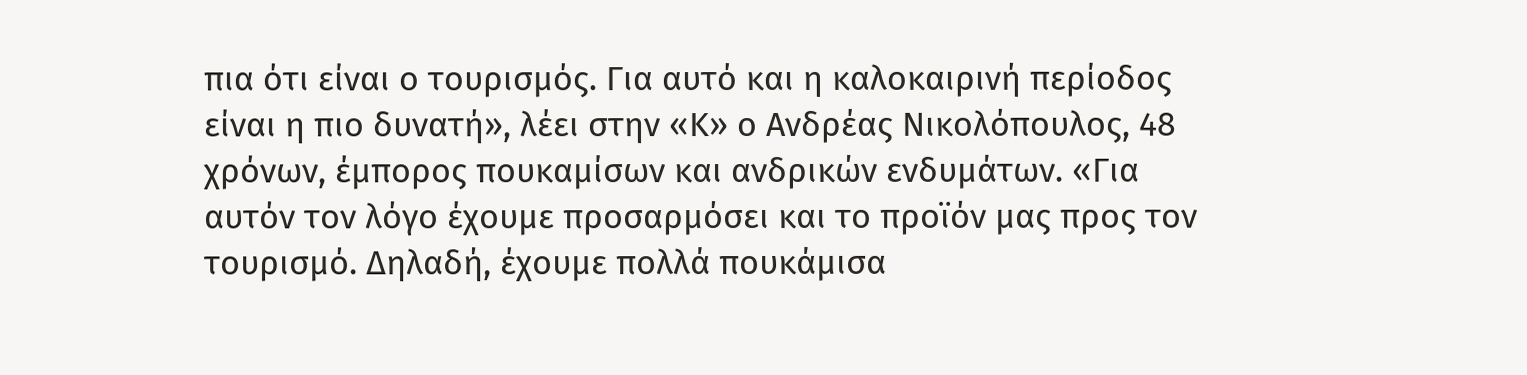πια ότι είναι ο τουρισμός. Για αυτό και η καλοκαιρινή περίοδος είναι η πιο δυνατή», λέει στην «Κ» ο Ανδρέας Νικολόπουλος, 48 χρόνων, έμπορος πουκαμίσων και ανδρικών ενδυμάτων. «Για αυτόν τον λόγο έχουμε προσαρμόσει και το προϊόν μας προς τον τουρισμό. Δηλαδή, έχουμε πολλά πουκάμισα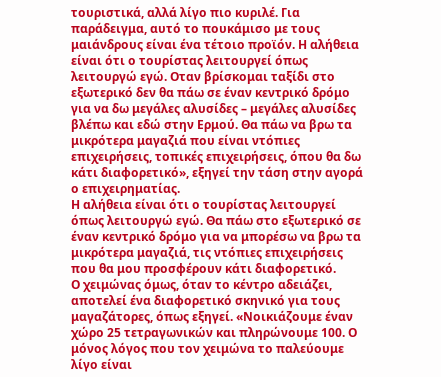τουριστικά, αλλά λίγο πιο κυριλέ. Για παράδειγμα, αυτό το πουκάμισο με τους μαιάνδρους είναι ένα τέτοιο προϊόν. Η αλήθεια είναι ότι ο τουρίστας λειτουργεί όπως λειτουργώ εγώ. Οταν βρίσκομαι ταξίδι στο εξωτερικό δεν θα πάω σε έναν κεντρικό δρόμο για να δω μεγάλες αλυσίδες – μεγάλες αλυσίδες βλέπω και εδώ στην Ερμού. Θα πάω να βρω τα μικρότερα μαγαζιά που είναι ντόπιες επιχειρήσεις, τοπικές επιχειρήσεις, όπου θα δω κάτι διαφορετικό», εξηγεί την τάση στην αγορά ο επιχειρηματίας.
Η αλήθεια είναι ότι ο τουρίστας λειτουργεί όπως λειτουργώ εγώ. Θα πάω στο εξωτερικό σε έναν κεντρικό δρόμο για να μπορέσω να βρω τα μικρότερα μαγαζιά, τις ντόπιες επιχειρήσεις που θα μου προσφέρουν κάτι διαφορετικό.
Ο χειμώνας όμως, όταν το κέντρο αδειάζει, αποτελεί ένα διαφορετικό σκηνικό για τους μαγαζάτορες, όπως εξηγεί. «Νοικιάζουμε έναν χώρο 25 τετραγωνικών και πληρώνουμε 100. Ο μόνος λόγος που τον χειμώνα το παλεύουμε λίγο είναι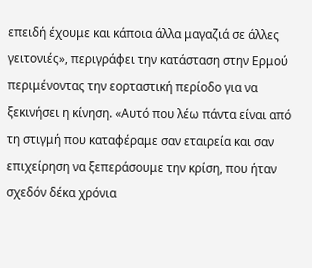επειδή έχουμε και κάποια άλλα μαγαζιά σε άλλες γειτονιές», περιγράφει την κατάσταση στην Ερμού περιμένοντας την εορταστική περίοδο για να ξεκινήσει η κίνηση. «Αυτό που λέω πάντα είναι από τη στιγμή που καταφέραμε σαν εταιρεία και σαν επιχείρηση να ξεπεράσουμε την κρίση, που ήταν σχεδόν δέκα χρόνια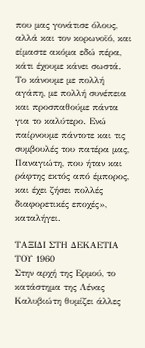που μας γονάτισε όλους, αλλά και τον κορωνοϊό, και είμαστε ακόμα εδώ πέρα, κάτι έχουμε κάνει σωστά. Το κάνουμε με πολλή αγάπη, με πολλή συνέπεια και προσπαθούμε πάντα για το καλύτερο. Ενώ παίρνουμε πάντοτε και τις συμβουλές του πατέρα μας, Παναγιώτη, που ήταν και ράφτης εκτός από έμπορος, και έχει ζήσει πολλές διαφορετικές εποχές», καταλήγει.

ΤΑΞΙΔΙ ΣΤΗ ΔΕΚΑΕΤΙΑ ΤΟΥ 1960
Στην αρχή της Ερμού, το κατάστημα της Λένας Καλυβιώτη θυμίζει άλλες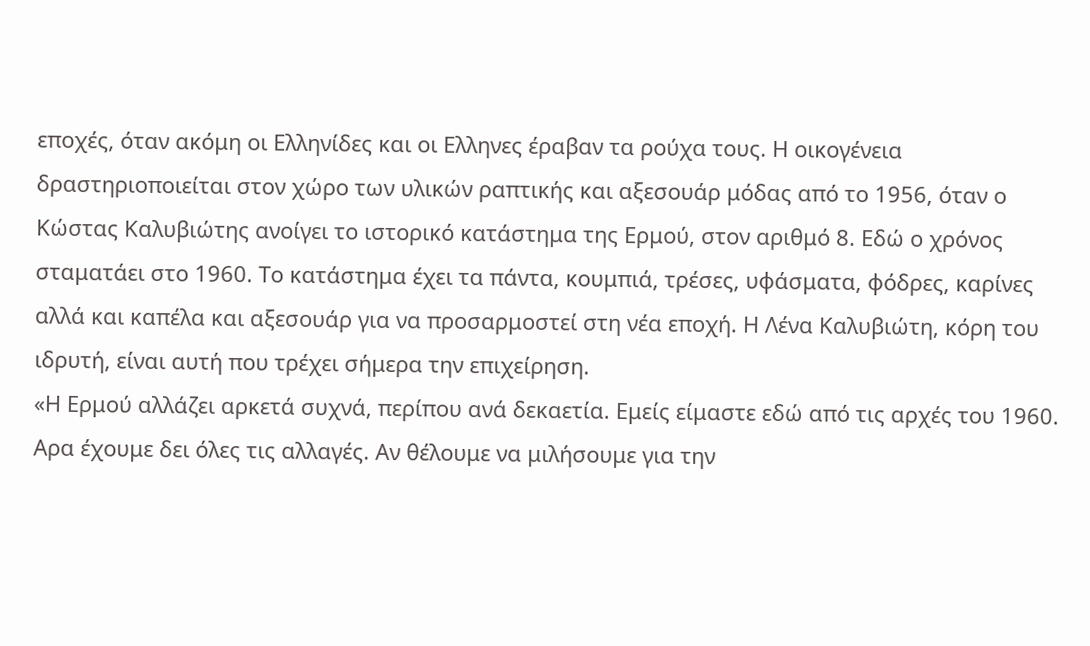εποχές, όταν ακόμη οι Ελληνίδες και οι Ελληνες έραβαν τα ρούχα τους. Η οικογένεια δραστηριοποιείται στον χώρο των υλικών ραπτικής και αξεσουάρ μόδας από το 1956, όταν ο Κώστας Καλυβιώτης ανοίγει το ιστορικό κατάστημα της Ερμού, στον αριθμό 8. Εδώ ο χρόνος σταματάει στο 1960. Το κατάστημα έχει τα πάντα, κουμπιά, τρέσες, υφάσματα, φόδρες, καρίνες αλλά και καπέλα και αξεσουάρ για να προσαρμοστεί στη νέα εποχή. Η Λένα Καλυβιώτη, κόρη του ιδρυτή, είναι αυτή που τρέχει σήμερα την επιχείρηση.
«Η Ερμού αλλάζει αρκετά συχνά, περίπου ανά δεκαετία. Εμείς είμαστε εδώ από τις αρχές του 1960. Αρα έχουμε δει όλες τις αλλαγές. Αν θέλουμε να μιλήσουμε για την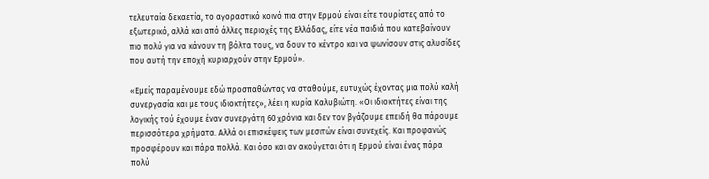τελευταία δεκαετία, το αγοραστικό κοινό πια στην Ερμού είναι είτε τουρίστες από το εξωτερικό, αλλά και από άλλες περιοχές της Ελλάδας, είτε νέα παιδιά που κατεβαίνουν πιο πολύ για να κάνουν τη βόλτα τους, να δουν το κέντρο και να ψωνίσουν στις αλυσίδες που αυτή την εποχή κυριαρχούν στην Ερμού».

«Εμείς παραμένουμε εδώ προσπαθώντας να σταθούμε, ευτυχώς έχοντας μια πολύ καλή συνεργασία και με τους ιδιοκτήτες», λέει η κυρία Καλυβιώτη. «Οι ιδιοκτήτες είναι της λογικής τού έχουμε έναν συνεργάτη 60 χρόνια και δεν τον βγάζουμε επειδή θα πάρουμε περισσότερα χρήματα. Αλλά οι επισκέψεις των μεσιτών είναι συνεχείς. Και προφανώς προσφέρουν και πάρα πολλά. Και όσο και αν ακούγεται ότι η Ερμού είναι ένας πάρα πολύ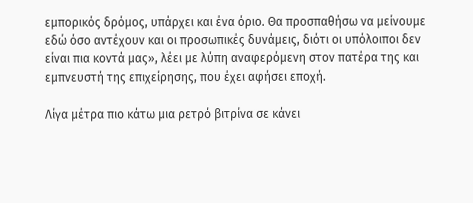εμπορικός δρόμος, υπάρχει και ένα όριο. Θα προσπαθήσω να μείνουμε εδώ όσο αντέχουν και οι προσωπικές δυνάμεις, διότι οι υπόλοιποι δεν είναι πια κοντά μας», λέει με λύπη αναφερόμενη στον πατέρα της και εμπνευστή της επιχείρησης, που έχει αφήσει εποχή.

Λίγα μέτρα πιο κάτω μια ρετρό βιτρίνα σε κάνει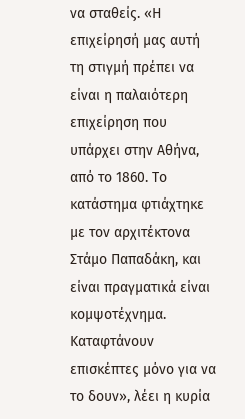να σταθείς. «Η επιχείρησή μας αυτή τη στιγμή πρέπει να είναι η παλαιότερη επιχείρηση που υπάρχει στην Αθήνα, από το 1860. Το κατάστημα φτιάχτηκε με τον αρχιτέκτονα Στάμο Παπαδάκη, και είναι πραγματικά είναι κομψοτέχνημα. Καταφτάνουν επισκέπτες μόνο για να το δουν», λέει η κυρία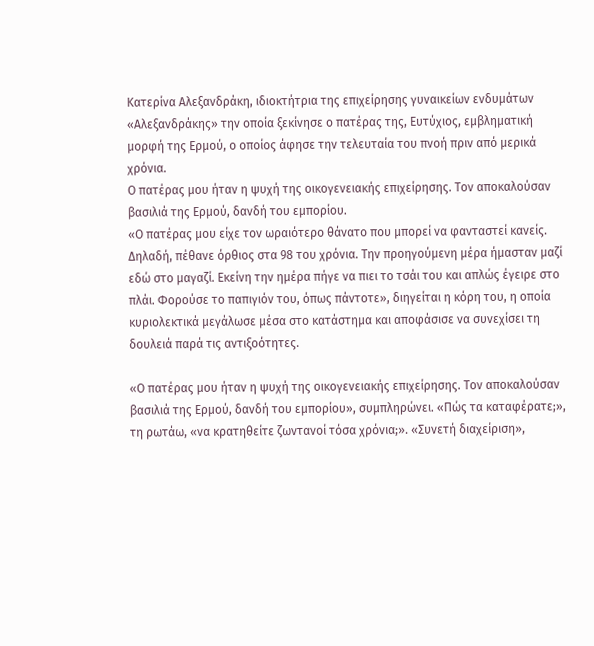Κατερίνα Αλεξανδράκη, ιδιοκτήτρια της επιχείρησης γυναικείων ενδυμάτων «Αλεξανδράκης» την οποία ξεκίνησε ο πατέρας της, Ευτύχιος, εμβληματική μορφή της Ερμού, ο οποίος άφησε την τελευταία του πνοή πριν από μερικά χρόνια.
Ο πατέρας μου ήταν η ψυχή της οικογενειακής επιχείρησης. Τον αποκαλούσαν βασιλιά της Ερμού, δανδή του εμπορίου.
«Ο πατέρας μου είχε τον ωραιότερο θάνατο που μπορεί να φανταστεί κανείς. Δηλαδή, πέθανε όρθιος στα 98 του χρόνια. Την προηγούμενη μέρα ήμασταν μαζί εδώ στο μαγαζί. Εκείνη την ημέρα πήγε να πιει το τσάι του και απλώς έγειρε στο πλάι. Φορούσε το παπιγιόν του, όπως πάντοτε», διηγείται η κόρη του, η οποία κυριολεκτικά μεγάλωσε μέσα στο κατάστημα και αποφάσισε να συνεχίσει τη δουλειά παρά τις αντιξοότητες.

«Ο πατέρας μου ήταν η ψυχή της οικογενειακής επιχείρησης. Τον αποκαλούσαν βασιλιά της Ερμού, δανδή του εμπορίου», συμπληρώνει. «Πώς τα καταφέρατε;», τη ρωτάω, «να κρατηθείτε ζωντανοί τόσα χρόνια;». «Συνετή διαχείριση»,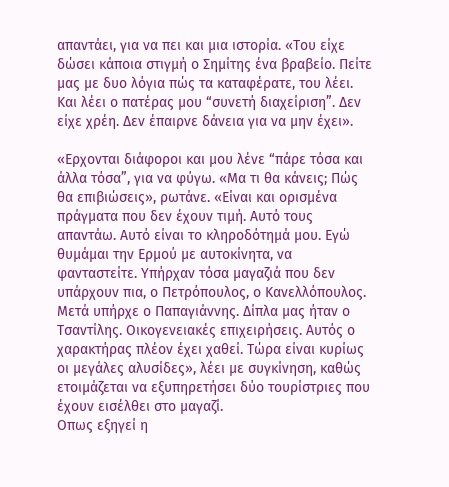απαντάει, για να πει και μια ιστορία. «Του είχε δώσει κάποια στιγμή ο Σημίτης ένα βραβείο. Πείτε μας με δυο λόγια πώς τα καταφέρατε, του λέει. Και λέει ο πατέρας μου “συνετή διαχείριση”. Δεν είχε χρέη. Δεν έπαιρνε δάνεια για να μην έχει».

«Ερχονται διάφοροι και μου λένε “πάρε τόσα και άλλα τόσα”, για να φύγω. «Μα τι θα κάνεις; Πώς θα επιβιώσεις», ρωτάνε. «Είναι και ορισμένα πράγματα που δεν έχουν τιμή. Αυτό τους απαντάω. Αυτό είναι το κληροδότημά μου. Εγώ θυμάμαι την Ερμού με αυτοκίνητα, να φανταστείτε. Υπήρχαν τόσα μαγαζιά που δεν υπάρχουν πια, ο Πετρόπουλος, ο Κανελλόπουλος. Μετά υπήρχε ο Παπαγιάννης. Δίπλα μας ήταν ο Τσαντίλης. Οικογενειακές επιχειρήσεις. Αυτός ο χαρακτήρας πλέον έχει χαθεί. Τώρα είναι κυρίως οι μεγάλες αλυσίδες», λέει με συγκίνηση, καθώς ετοιμάζεται να εξυπηρετήσει δύο τουρίστριες που έχουν εισέλθει στο μαγαζί.
Οπως εξηγεί η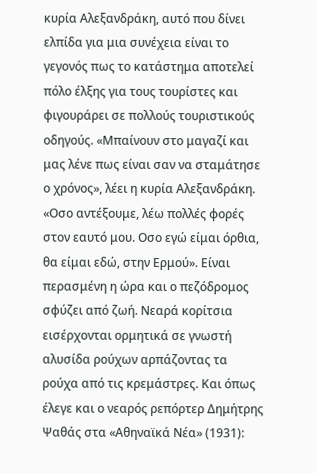κυρία Αλεξανδράκη, αυτό που δίνει ελπίδα για μια συνέχεια είναι το γεγονός πως το κατάστημα αποτελεί πόλο έλξης για τους τουρίστες και φιγουράρει σε πολλούς τουριστικούς οδηγούς. «Μπαίνουν στο μαγαζί και μας λένε πως είναι σαν να σταμάτησε ο χρόνος», λέει η κυρία Αλεξανδράκη. «Οσο αντέξουμε, λέω πολλές φορές στον εαυτό μου. Οσο εγώ είμαι όρθια, θα είμαι εδώ, στην Ερμού». Eίναι περασμένη η ώρα και ο πεζόδρομος σφύζει από ζωή. Νεαρά κορίτσια εισέρχονται ορμητικά σε γνωστή αλυσίδα ρούχων αρπάζοντας τα ρούχα από τις κρεμάστρες. Και όπως έλεγε και ο νεαρός ρεπόρτερ Δημήτρης Ψαθάς στα «Αθηναϊκά Νέα» (1931):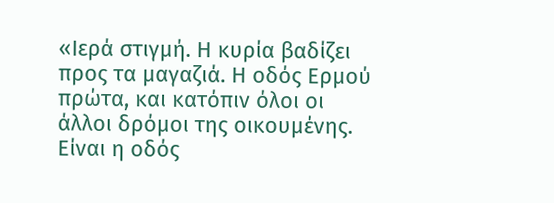«Ιερά στιγμή. Η κυρία βαδίζει προς τα μαγαζιά. Η οδός Ερμού πρώτα, και κατόπιν όλοι οι άλλοι δρόμοι της οικουμένης. Είναι η οδός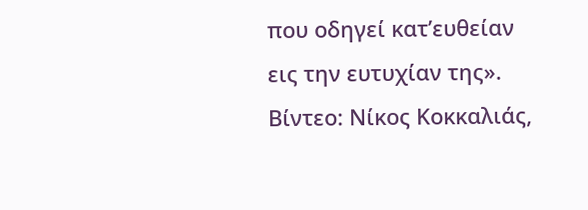που οδηγεί κατ’ευθείαν εις την ευτυχίαν της».
Βίντεο: Νίκος Κοκκαλιάς,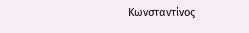Κωνσταντίνος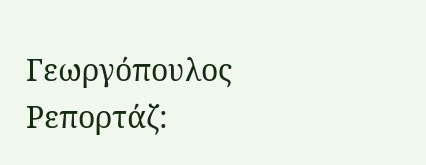Γεωργόπουλος
Ρεπορτάζ: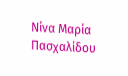Νίνα Μαρία Πασχαλίδου